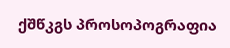ქშწკგს პროსოპოგრაფია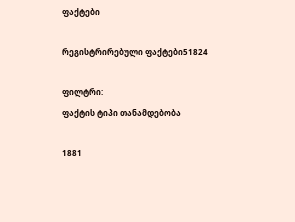ფაქტები

რეგისტრირებული ფაქტები51824

ფილტრი:
ფაქტის ტიპი თანამდებობა

1881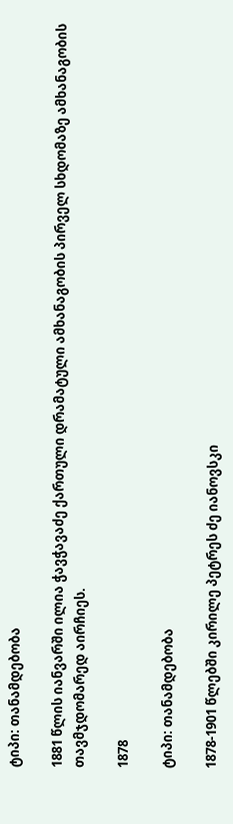ტიპი: თანამდებობა

1881 წლის იანვარში ილია ჭავჭავაძე ქართული დრამატული ამხანაგობის პირველ სხდომაზე ამხანაგობის თავმჯდომარედ აირჩიეს.

1878

ტიპი: თანამდებობა

1878-1901 წლებში კირილე პეტრეს ძე იანოვსკი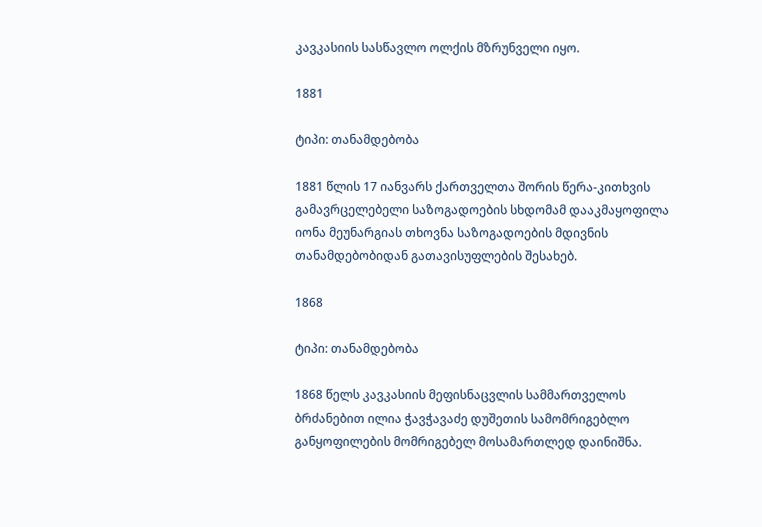კავკასიის სასწავლო ოლქის მზრუნველი იყო.

1881

ტიპი: თანამდებობა

1881 წლის 17 იანვარს ქართველთა შორის წერა-კითხვის გამავრცელებელი საზოგადოების სხდომამ დააკმაყოფილა იონა მეუნარგიას თხოვნა საზოგადოების მდივნის თანამდებობიდან გათავისუფლების შესახებ.

1868

ტიპი: თანამდებობა

1868 წელს კავკასიის მეფისნაცვლის სამმართველოს ბრძანებით ილია ჭავჭავაძე დუშეთის სამომრიგებლო განყოფილების მომრიგებელ მოსამართლედ დაინიშნა.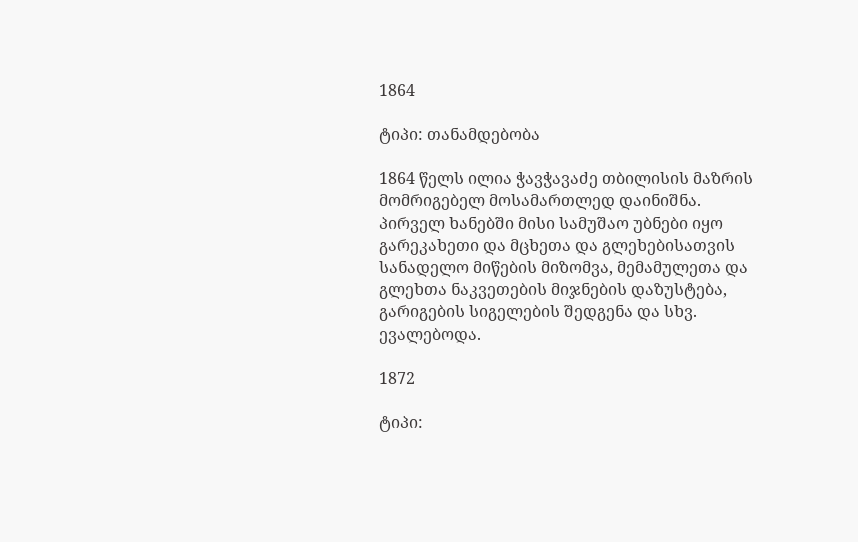1864

ტიპი: თანამდებობა

1864 წელს ილია ჭავჭავაძე თბილისის მაზრის მომრიგებელ მოსამართლედ დაინიშნა. პირველ ხანებში მისი სამუშაო უბნები იყო გარეკახეთი და მცხეთა და გლეხებისათვის სანადელო მიწების მიზომვა, მემამულეთა და გლეხთა ნაკვეთების მიჯნების დაზუსტება, გარიგების სიგელების შედგენა და სხვ. ევალებოდა.

1872

ტიპი: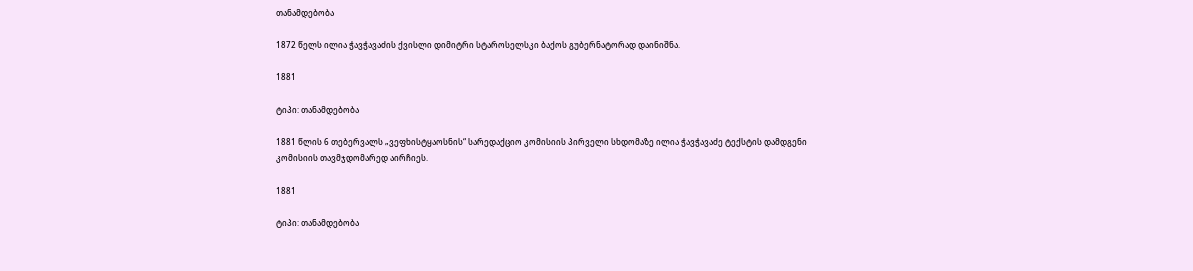თანამდებობა

1872 წელს ილია ჭავჭავაძის ქვისლი დიმიტრი სტაროსელსკი ბაქოს გუბერნატორად დაინიშნა.

1881

ტიპი: თანამდებობა

1881 წლის 6 თებერვალს „ვეფხისტყაოსნის“ სარედაქციო კომისიის პირველი სხდომაზე ილია ჭავჭავაძე ტექსტის დამდგენი კომისიის თავმჯდომარედ აირჩიეს.

1881

ტიპი: თანამდებობა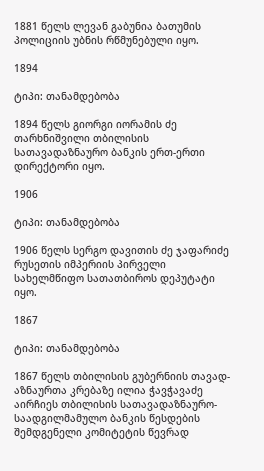1881 წელს ლევან გაბუნია ბათუმის პოლიციის უბნის რწმუნებული იყო.

1894

ტიპი: თანამდებობა

1894 წელს გიორგი იორამის ძე თარხნიშვილი თბილისის სათავადაზნაურო ბანკის ერთ-ერთი დირექტორი იყო.

1906

ტიპი: თანამდებობა

1906 წელს სერგო დავითის ძე ჯაფარიძე რუსეთის იმპერიის პირველი სახელმწიფო სათათბიროს დეპუტატი იყო.

1867

ტიპი: თანამდებობა

1867 წელს თბილისის გუბერნიის თავად-აზნაურთა კრებაზე ილია ჭავჭავაძე აირჩიეს თბილისის სათავადაზნაურო-საადგილმამულო ბანკის წესდების შემდგენელი კომიტეტის წევრად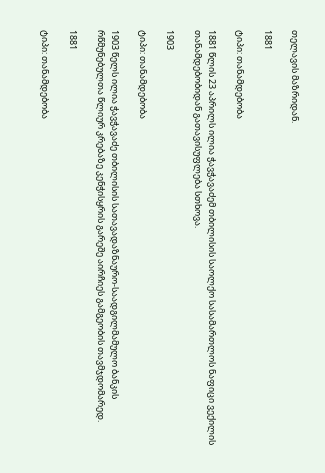თელავის მაზრიდან.

1881

ტიპი: თანამდებობა

1881 წლის 23 აპრილს ილია ჭავჭავაძემ თბილისის საოლქო სასამართლოს ნაფიცი ვექილის თანამდებობიდან გათავისუფლება სთხოვა.

1903

ტიპი: თანამდებობა

1903 წელს ილია ჭავჭავაძე თბილისის სათავადაზნაურო-საადგილმამულო ბანკის რწმუნებულთა წლიურ კრებაზე კენჭისყრის გარეშე აირჩიეს გამგეობის თავმჯდომარედ.

1881

ტიპი: თანამდებობა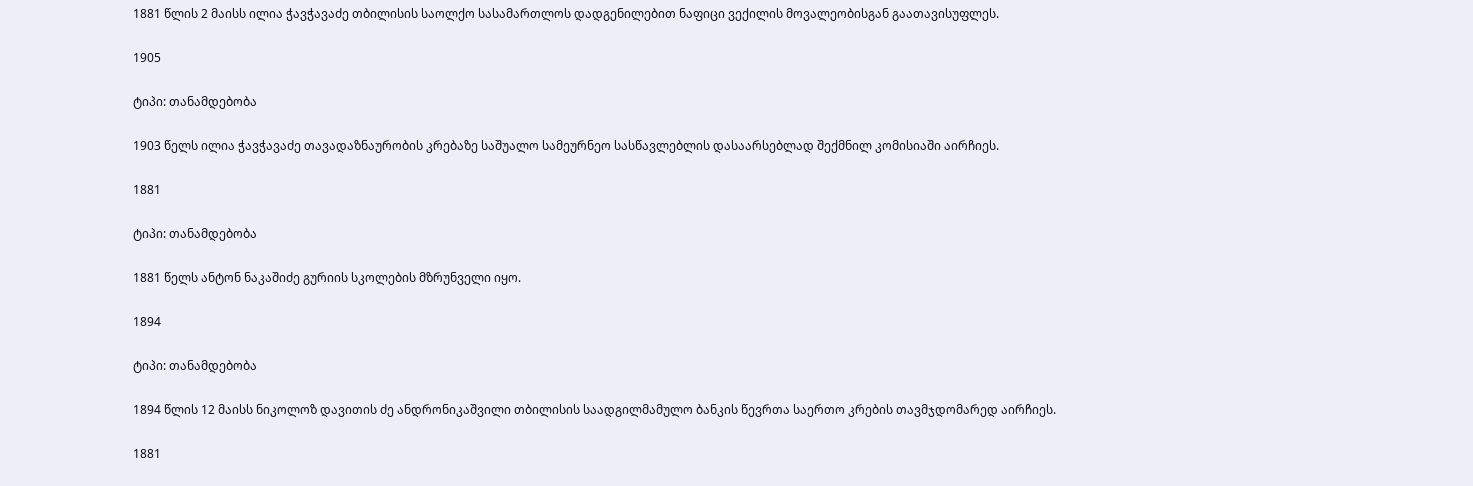1881 წლის 2 მაისს ილია ჭავჭავაძე თბილისის საოლქო სასამართლოს დადგენილებით ნაფიცი ვექილის მოვალეობისგან გაათავისუფლეს.

1905

ტიპი: თანამდებობა

1903 წელს ილია ჭავჭავაძე თავადაზნაურობის კრებაზე საშუალო სამეურნეო სასწავლებლის დასაარსებლად შექმნილ კომისიაში აირჩიეს.

1881

ტიპი: თანამდებობა

1881 წელს ანტონ ნაკაშიძე გურიის სკოლების მზრუნველი იყო.

1894

ტიპი: თანამდებობა

1894 წლის 12 მაისს ნიკოლოზ დავითის ძე ანდრონიკაშვილი თბილისის საადგილმამულო ბანკის წევრთა საერთო კრების თავმჯდომარედ აირჩიეს.

1881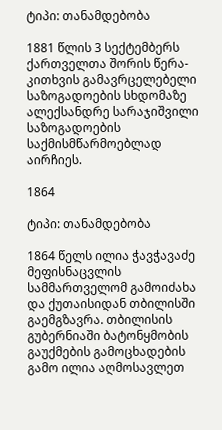ტიპი: თანამდებობა

1881 წლის 3 სექტემბერს ქართველთა შორის წერა-კითხვის გამავრცელებელი საზოგადოების სხდომაზე ალექსანდრე სარაჯიშვილი საზოგადოების საქმისმწარმოებლად აირჩიეს.

1864

ტიპი: თანამდებობა

1864 წელს ილია ჭავჭავაძე მეფისნაცვლის სამმართველომ გამოიძახა და ქუთაისიდან თბილისში გაემგზავრა. თბილისის გუბერნიაში ბატონყმობის გაუქმების გამოცხადების გამო ილია აღმოსავლეთ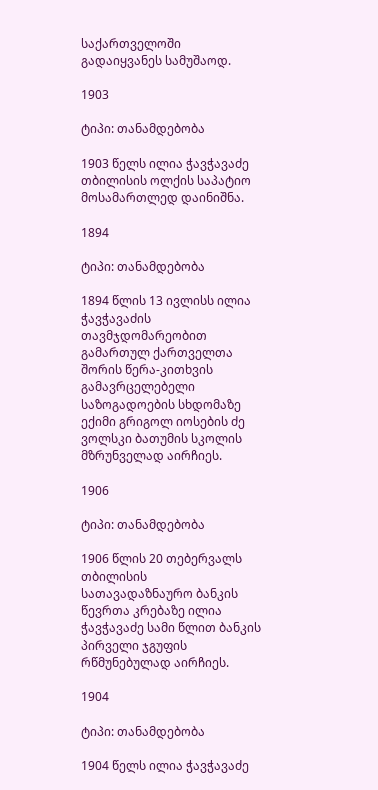საქართველოში გადაიყვანეს სამუშაოდ.

1903

ტიპი: თანამდებობა

1903 წელს ილია ჭავჭავაძე თბილისის ოლქის საპატიო მოსამართლედ დაინიშნა.

1894

ტიპი: თანამდებობა

1894 წლის 13 ივლისს ილია ჭავჭავაძის თავმჯდომარეობით გამართულ ქართველთა შორის წერა-კითხვის გამავრცელებელი საზოგადოების სხდომაზე ექიმი გრიგოლ იოსების ძე ვოლსკი ბათუმის სკოლის მზრუნველად აირჩიეს.

1906

ტიპი: თანამდებობა

1906 წლის 20 თებერვალს თბილისის სათავადაზნაურო ბანკის წევრთა კრებაზე ილია ჭავჭავაძე სამი წლით ბანკის პირველი ჯგუფის რწმუნებულად აირჩიეს.

1904

ტიპი: თანამდებობა

1904 წელს ილია ჭავჭავაძე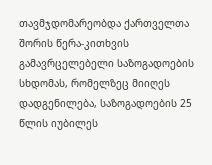თავმჯდომარეობდა ქართველთა შორის წერა-კითხვის გამავრცელებელი საზოგადოების სხდომას, რომელზეც მიიღეს დადგენილება, საზოგადოების 25 წლის იუბილეს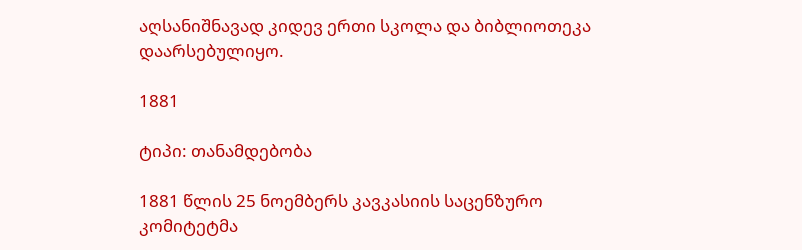აღსანიშნავად კიდევ ერთი სკოლა და ბიბლიოთეკა დაარსებულიყო.

1881

ტიპი: თანამდებობა

1881 წლის 25 ნოემბერს კავკასიის საცენზურო კომიტეტმა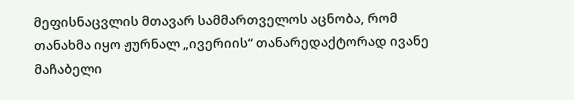მეფისნაცვლის მთავარ სამმართველოს აცნობა, რომ თანახმა იყო ჟურნალ „ივერიის“ თანარედაქტორად ივანე მაჩაბელი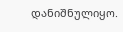დანიშნულიყო.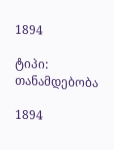1894

ტიპი: თანამდებობა

1894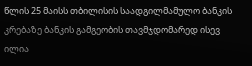წლის 25 მაისს თბილისის საადგილმამულო ბანკის კრებაზე ბანკის გამგეობის თავმჯდომარედ ისევ ილია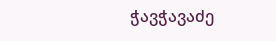ჭავჭავაძე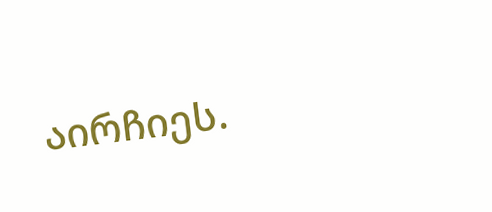აირჩიეს.